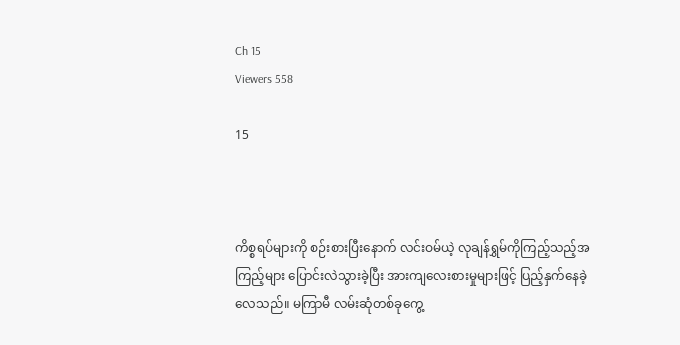Ch 15
Viewers 558

15



ကိစ္စရပ်များကို စဉ်းစားပြီးနောက် လင်းဝမ်ယဲ့ လုချန်ရွှမ်ကိုကြည့်သည့်အကြည့်များ ပြောင်းလဲသွားခဲ့ပြီး အားကျလေးစားမှုများဖြင့် ပြည့်နှက်နေခဲ့လေသည်။ မကြာမီ လမ်းဆုံတစ်ခုကွေ့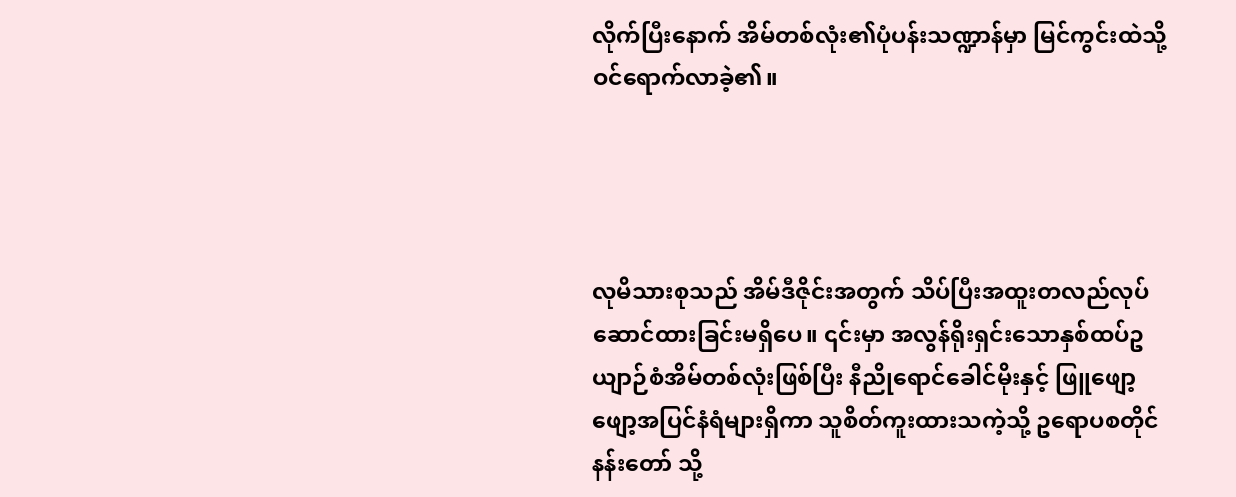လိုက်ပြီးနောက် အိမ်တစ်လုံး၏ပုံပန်းသဏ္ဍာန်မှာ မြင်ကွင်းထဲသို့ဝင်ရောက်လာခဲ့၏။




လုမိသားစုသည် အိမ်ဒီဇိုင်းအတွက် သိပ်ပြီးအထူးတလည်လုပ်ဆောင်ထားခြင်းမရှိပေ။ ၎င်းမှာ အလွန်ရိုးရှင်းသောနှစ်ထပ်ဥယျာဉ်စံအိမ်တစ်လုံးဖြစ်ပြီး နီညိုရောင်ခေါင်မိုးနှင့် ဖြူဖျော့ဖျော့အပြင်နံရံများရှိကာ သူစိတ်ကူးထားသကဲ့သို့ ဥရောပစတိုင်နန်းတော် သို့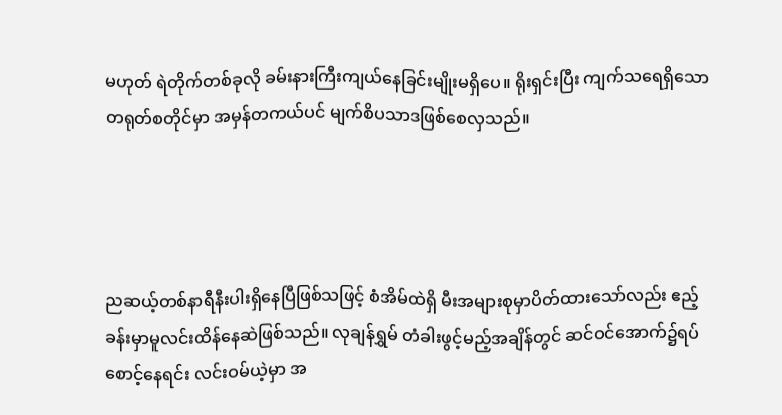မဟုတ် ရဲတိုက်တစ်ခုလို ခမ်းနားကြီးကျယ်နေခြင်းမျိုးမရှိပေ။ ရိုးရှင်းပြီး ကျက်သရေရှိသောတရုတ်စတိုင်မှာ အမှန်တကယ်ပင် မျက်စိပသာဒဖြစ်စေလှသည်။




ညဆယ့်တစ်နာရီနီးပါးရှိနေပြီဖြစ်သဖြင့် စံအိမ်ထဲရှိ မီးအများစုမှာပိတ်ထားသော်လည်း ဧည့်ခန်းမှာမူလင်းထိန်နေဆဲဖြစ်သည်။ လုချန်ရွှမ် တံခါးဖွင့်မည့်အချိန်တွင် ဆင်ဝင်အောက်၌ရပ်စောင့်နေရင်း လင်းဝမ်ယဲ့မှာ အ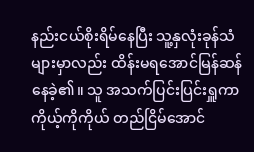နည်းငယ်စိုးရိမ်နေပြီး သူ့နှလုံးခုန်သံများမှာလည်း ထိန်းမရအောင်မြန်ဆန်နေခဲ့၏။ သူ အသက်ပြင်းပြင်းရှူကာ ကိုယ့်ကိုကိုယ် တည်ငြိမ်အောင်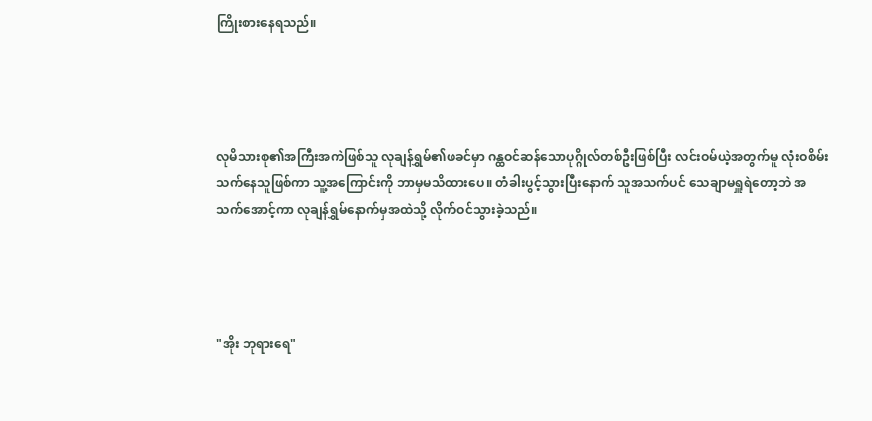ကြိုးစားနေရသည်။




လုမိသားစု၏အကြီးအကဲဖြစ်သူ လုချန်ရွှမ်၏ဖခင်မှာ ဂန္ထဝင်ဆန်သောပုဂ္ဂိုလ်တစ်ဦးဖြစ်ပြီး လင်းဝမ်ယဲ့အတွက်မူ လုံးဝစိမ်းသက်နေသူဖြစ်ကာ သူ့အကြောင်းကို ဘာမှမသိထားပေ။ တံခါးပွင့်သွားပြီးနောက် သူအသက်ပင် သေချာမရှူရဲတော့ဘဲ အသက်အောင့်ကာ လုချန်ရွှမ်နောက်မှအထဲသို့ လိုက်ဝင်သွားခဲ့သည်။




"အိုး ဘုရားရေ"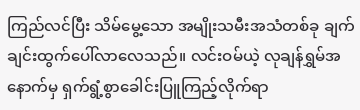ကြည်လင်ပြီး သိမ်မွေ့သော အမျိုးသမီးအသံတစ်ခု ချက်ချင်းထွက်ပေါ်လာလေသည်။ လင်းဝမ်ယဲ့ လုချန်ရွှမ်အနောက်မှ ရှက်ရွံ့စွာခေါင်းပြူကြည့်လိုက်ရာ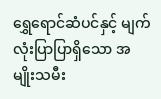ရွှေရောင်ဆံပင်နှင့် မျက်လုံးပြာပြာရှိသော အမျိုးသမီး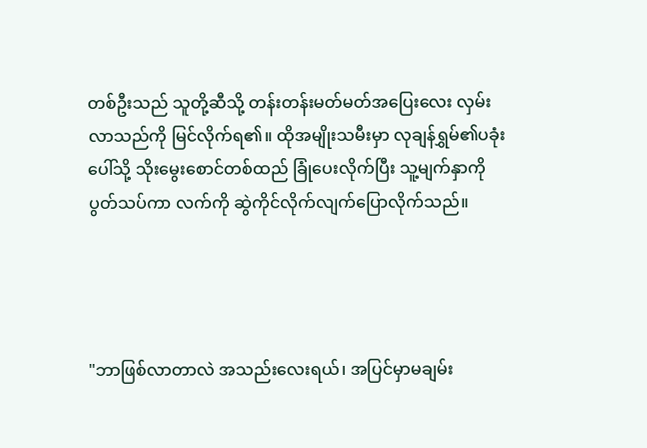တစ်ဦးသည် သူတို့ဆီသို့ တန်းတန်းမတ်မတ်အပြေး‌လေး လှမ်းလာသည်ကို မြင်လိုက်ရ၏။ ထိုအမျိုးသမီးမှာ လုချန်ရွှမ်၏ပခုံးပေါ်သို့ သိုးမွေးစောင်တစ်ထည် ခြုံပေးလိုက်ပြီး သူ့မျက်နှာကိုပွတ်သပ်ကာ လက်ကို ဆွဲကိုင်လိုက်လျက်ပြောလိုက်သည်။




"ဘာဖြစ်လာတာလဲ အသည်းလေးရယ်၊ အပြင်မှာမချမ်း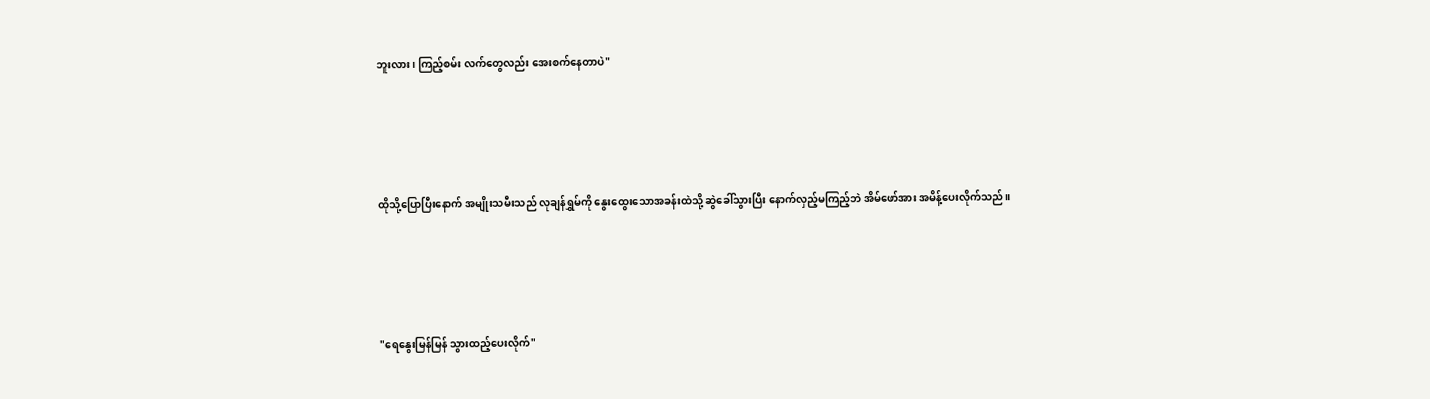ဘူးလား၊ ကြည့်စမ်း လက်တွေလည်း အေးစက်နေတာပဲ"




ထိုသို့ပြောပြီးနောက် အမျိုးသမီးသည် လုချန်ရွှမ်ကို နွေးထွေးသောအခန်းထဲသို့ ဆွဲခေါ်သွားပြီး နောက်လှည့်မကြည့်ဘဲ အိမ်ဖော်အား အမိန့်ပေးလိုက်သည်။




"ရေနွေးမြန်မြန် သွားထည့်ပေးလိုက်"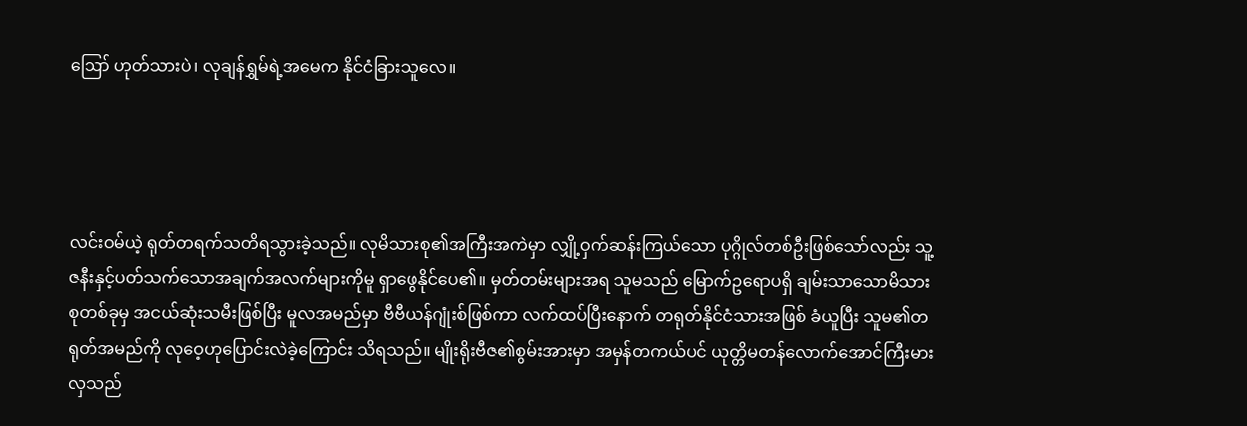ဪ ဟုတ်သားပဲ၊ လုချန်ရွှမ်ရဲ့အမေက နိုင်ငံခြားသူလေ။




လင်းဝမ်ယဲ့ ရုတ်တရက်သတိရသွားခဲ့သည်။ လုမိသားစု၏အကြီးအကဲမှာ လျှို့ဝှက်ဆန်းကြယ်သော ပုဂ္ဂိုလ်တစ်ဦးဖြစ်သော်လည်း သူ့ဇနီးနှင့်ပတ်သက်သောအချက်အလက်များကိုမူ ရှာဖွေနိုင်ပေ၏။ မှတ်တမ်းများအရ သူမသည် မြောက်ဥရောပရှိ ချမ်းသာသောမိသားစုတစ်ခုမှ အငယ်ဆုံးသမီးဖြစ်ပြီး မူလအမည်မှာ ဗီဗီယန်ဂျုံးစ်ဖြစ်ကာ လက်ထပ်ပြီးနောက် တရုတ်နိုင်ငံသားအဖြစ် ခံယူပြီး သူမ၏တရုတ်အမည်ကို လုဝေ့ဟုပြောင်းလဲခဲ့ကြောင်း သိရသည်။ မျိုးရိုးဗီဇ၏စွမ်းအားမှာ အမှန်တကယ်ပင် ယုတ္တိမတန်လောက်အောင်ကြီးမားလှသည်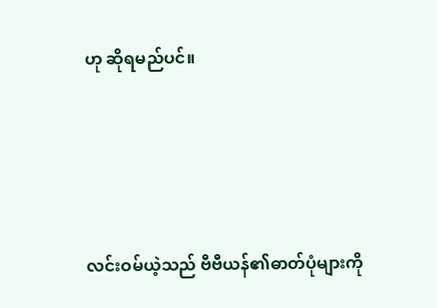ဟု ဆိုရမည်ပင်။




လင်းဝမ်ယဲ့သည် ဗီဗီယန်၏ဓာတ်ပုံများကို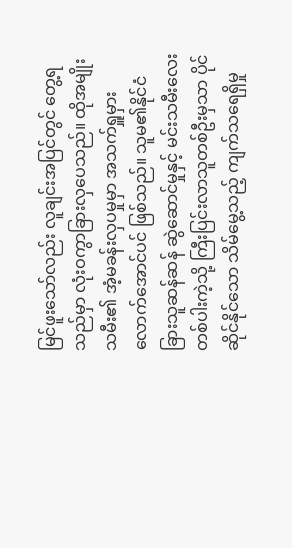မြင်ဖူးသော်လည်း လူချင်းအပြင်တွင် တွေ့ရသည်မှာ လုံးဝကွာခြားလှပေသည်။ ထိုအမျိုးသမီး၏ အံ့မခန်းလှပမှုမှာ အသက်ရှူမှားလောက်အောင်ပင် ဖြစ်သည်။ သူမ၏နိုင်ငံခြားသူဆန်ဆန် ဆွဲဆောင်မှုနှင့် မင်းသမီးလေးတစ်ပါးကဲ့သို့ ကြီးပြင်းလာသူတစ်ဦးမှသာ ပိုင်ဆိုင်နိုင်သော သိမ်မွေ့သည့် ကျက်သရေရှိမှု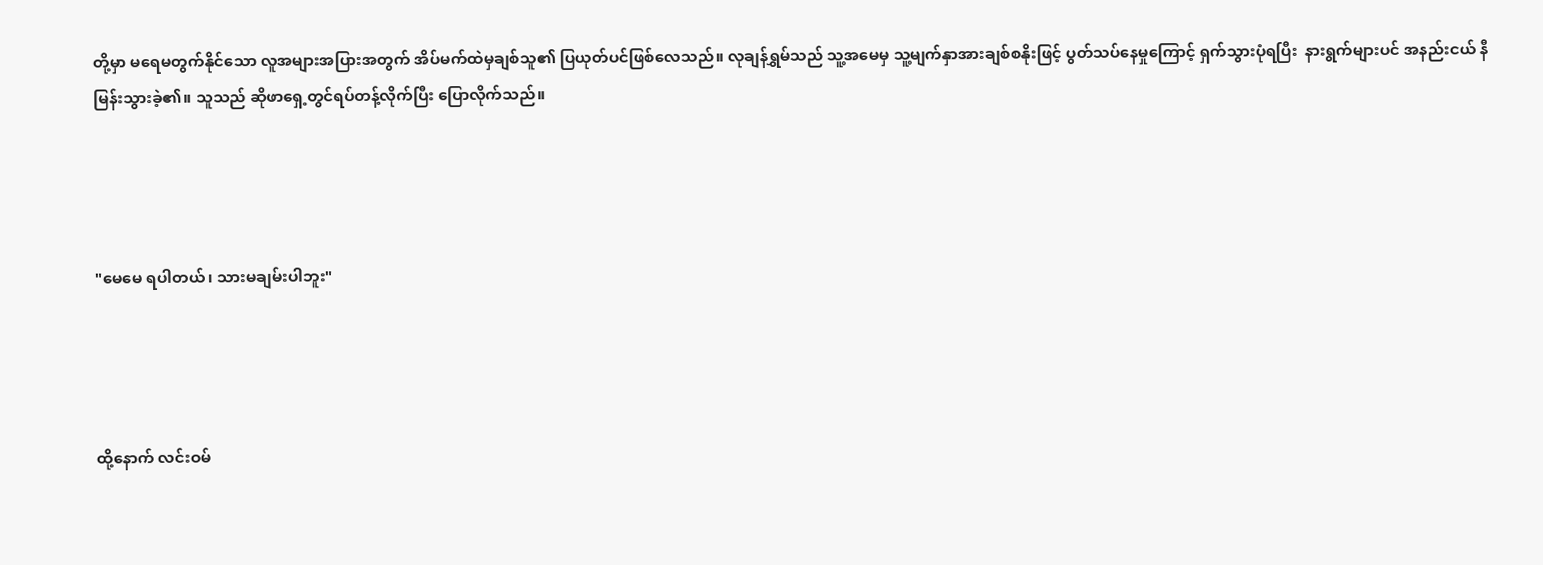တို့မှာ မရေမတွက်နိုင်သော လူအများအပြားအတွက် အိပ်မက်ထဲမှချစ်သူ၏ ပြယုတ်ပင်ဖြစ်လေသည်။ လုချန်ရွှမ်သည် သူ့အမေမှ သူ့မျက်နှာအားချစ်စနိုးဖြင့် ပွတ်သပ်နေမှုကြောင့် ရှက်သွားပုံရပြီး  နားရွက်များပင် အနည်းငယ် နီမြန်းသွားခဲ့၏။ သူသည် ဆိုဖာရှေ့တွင်ရပ်တန့်လိုက်ပြီး ပြောလိုက်သည်။




"မေမေ ရပါတယ်၊ သားမချမ်းပါဘူး"




ထို့နောက် လင်းဝမ်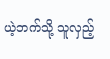ယဲ့ဘက်သို့ သူလှည့်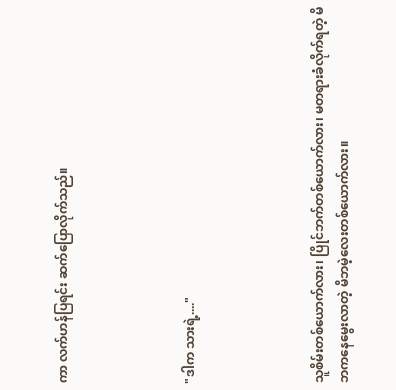ကာ လက်ဟန်ပြရင်း ဆက်ပြောလိုက်သည်။




"ဒါက သားရဲ့...."




သူစိမ်းတစ်ယောက်လား၊ ပြိုင်ဘက်တစ်ယောက်လား၊ မတရားခံလိုက်ရတဲ့ မိဘကနေမွေးလာတဲ့ မိဘမဲ့လေးတစ်ယောက်လား။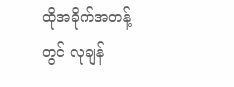ထိုအခိုက်အတန့်တွင် လုချန်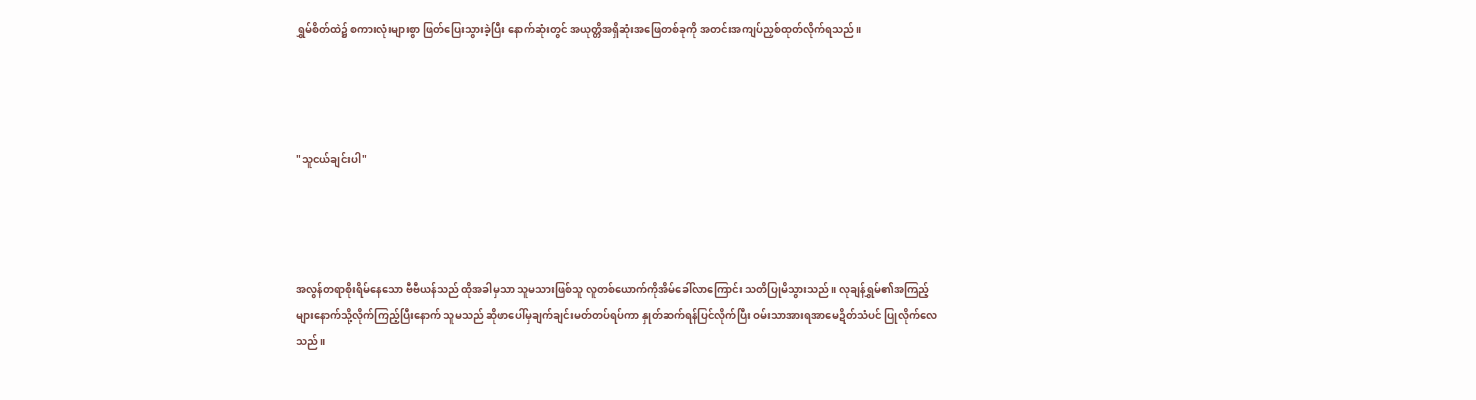ရွှမ်စိတ်ထဲ၌ စကားလုံးများစွာ ဖြတ်ပြေးသွားခဲ့ပြီး နောက်ဆုံးတွင် အယုတ္တိအရှိဆုံးအဖြေတစ်ခုကို အတင်းအကျပ်ညှစ်ထုတ်လိုက်ရသည်။




"သူငယ်ချင်းပါ"




အလွန်တရာစိုးရိမ်နေသော ဗီဗီယန်သည် ထိုအခါမှသာ သူမသားဖြစ်သူ လူတစ်ယောက်ကိုအိမ်ခေါ်လာကြောင်း သတိပြုမိသွားသည်။ လုချန်ရွှမ်၏အကြည့်များနောက်သို့လိုက်ကြည့်ပြီးနောက် သူမသည် ဆိုဖာပေါ်မှချက်ချင်းမတ်တပ်ရပ်ကာ နှုတ်ဆက်ရန်ပြင်လိုက်ပြီး ဝမ်းသာအားရအာမေဍိတ်သံပင် ပြုလိုက်လေသည်။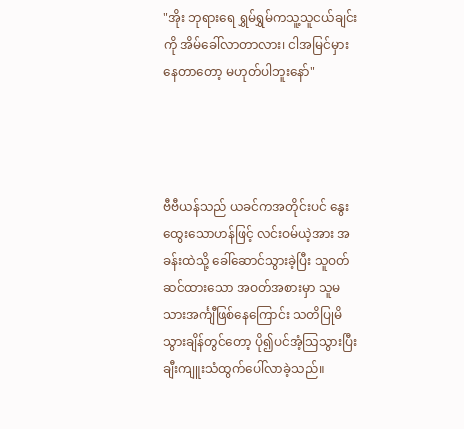"အိုး ဘုရားရေ ရွှမ်ရွှမ်ကသူ့သူငယ်ချင်းကို အိမ်ခေါ်လာတာလား၊ ငါအမြင်မှားနေတာတော့ မဟုတ်ပါဘူးနော်"




ဗီဗီယန်သည် ယခင်ကအတိုင်းပင် နွေးထွေးသောဟန်ဖြင့် လင်းဝမ်ယဲ့အား အခန်းထဲသို့ ခေါ်ဆောင်သွားခဲ့ပြီး သူဝတ်ဆင်ထားသော အဝတ်အစားမှာ သူမသားအင်္ကျီဖြစ်နေကြောင်း သတိပြုမိသွားချိန်တွင်တော့ ပို၍ပင်အံ့သြသွားပြီး ချီးကျူးသံထွက်ပေါ်လာခဲ့သည်။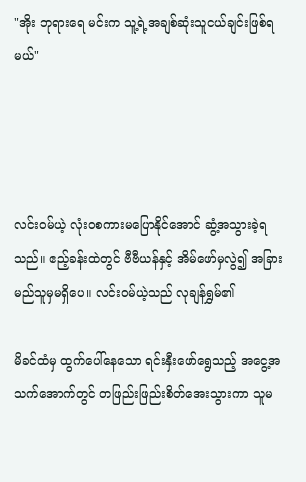"အိုး ဘုရားရေ မင်းက သူ့ရဲ့အချစ်ဆုံးသူငယ်ချင်းဖြစ်ရမယ်"




လင်းဝမ်ယဲ့ လုံးဝစကားမပြောနိုင်အောင် ဆွံ့အသွားခဲ့ရသည်။ ဧည့်ခန်းထဲတွင် ဗီဗီယန်နှင့် အိမ်ဖော်မှလွဲ၍ အခြားမည်သူမှမရှိပေ။ လင်းဝမ်ယဲ့သည် လုချန်ရွှမ်၏

မိခင်ထံမှ ထွက်ပေါ်နေသော ရင်းနှီးဖော်ရွေသည့် အငွေ့အသက်အောက်တွင် တဖြည်းဖြည်းစိတ်အေးသွားကာ သူမ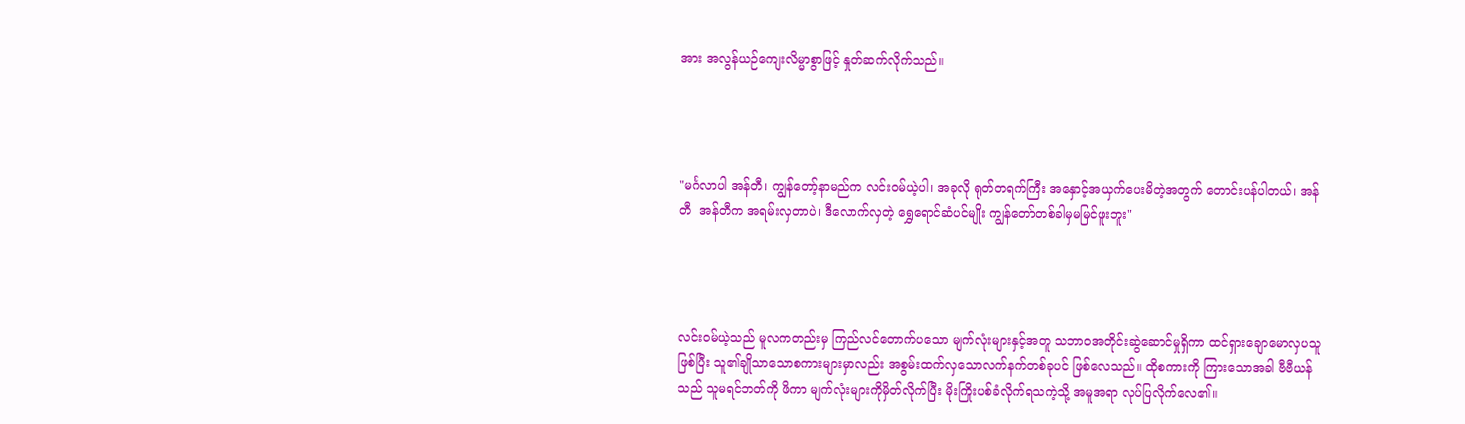အား အလွန်ယဉ်ကျေးလိမ္မာစွာဖြင့် နှုတ်ဆက်လိုက်သည်။




"မင်္ဂလာပါ အန်တီ၊ ကျွန်တော့်နာမည်က လင်းဝမ်ယဲ့ပါ၊ အခုလို ရုတ်တရက်ကြီး အနှောင့်အယှက်ပေးမိတဲ့အတွက် တောင်းပန်ပါတယ်၊ အန်တီ  အန်တီက အရမ်းလှတာပဲ၊ ဒီလောက်လှတဲ့ ရွှေရောင်ဆံပင်မျိုး ကျွန်တော်တစ်ခါမှမမြင်ဖူးဘူး"




လင်းဝမ်ယဲ့သည် မူလကတည်းမှ ကြည်လင်တောက်ပသော မျက်လုံးများနှင့်အတူ သဘာဝအတိုင်းဆွဲဆောင်မှုရှိကာ ထင်ရှားချောမောလှပသူဖြစ်ပြီး သူ၏ချိုသာသောစကားများမှာလည်း အစွမ်းထက်လှသောလက်နက်တစ်ခုပင် ဖြစ်လေသည်။ ထိုစကားကို ကြားသောအခါ ဗီဗီယန်သည် သူမရင်ဘတ်ကို ဖိကာ မျက်လုံးများကိုမှိတ်လိုက်ပြီး မိုးကြိုးပစ်ခံလိုက်ရသကဲ့သို့ အမူအရာ လုပ်ပြလိုက်လေ၏။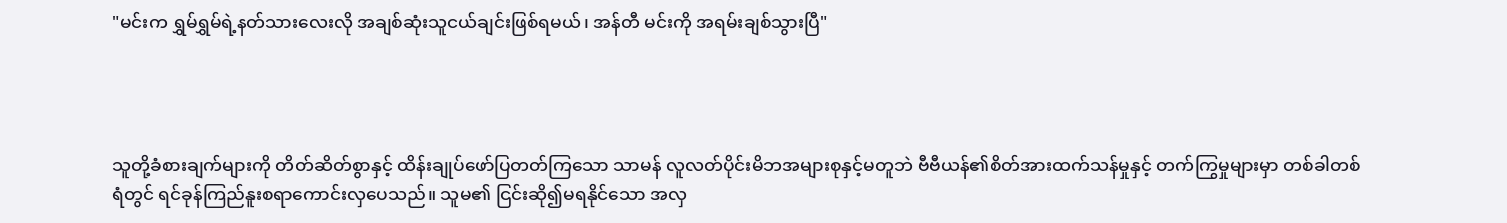"မင်းက ရွှမ်ရွှမ်ရဲ့နတ်သားလေးလို အချစ်ဆုံးသူငယ်ချင်းဖြစ်ရမယ်၊ အန်တီ မင်းကို အရမ်းချစ်သွားပြီ"




သူတို့ခံစားချက်များကို တိတ်ဆိတ်စွာနှင့် ထိန်းချုပ်ဖော်ပြတတ်ကြသော သာမန် လူလတ်ပိုင်းမိဘအများစုနှင့်မတူဘဲ ဗီဗီယန်၏စိတ်အားထက်သန်မှုနှင့် တက်ကြွမှုများမှာ တစ်ခါတစ်ရံတွင် ရင်ခုန်ကြည်နူးစရာကောင်းလှပေသည်။ သူမ၏ ငြင်းဆို၍မရနိုင်သော အလှ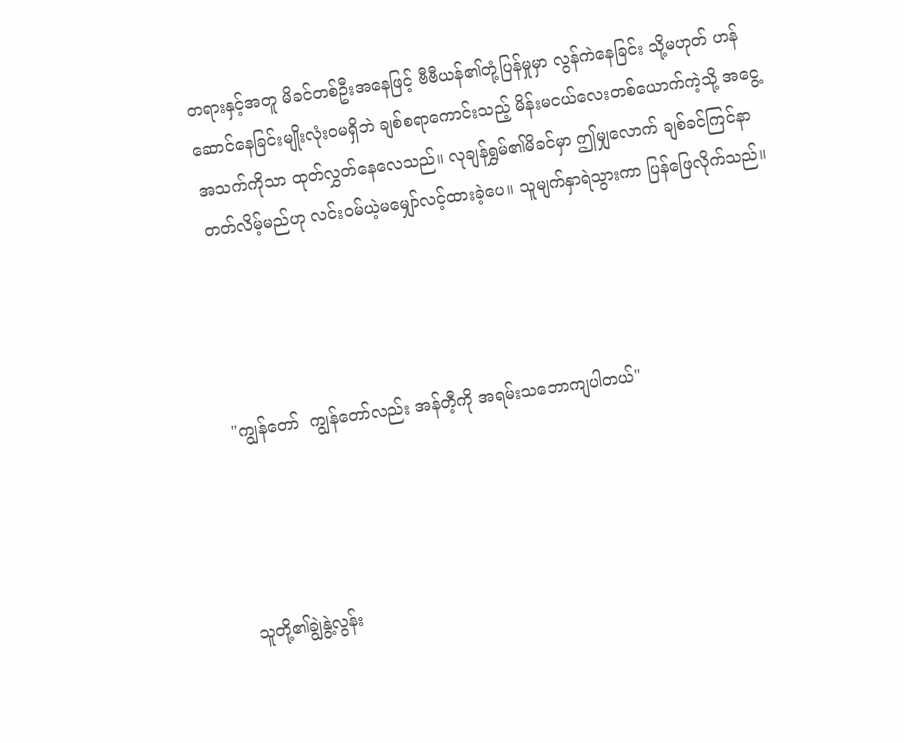တရားနှင့်အတူ မိခင်တစ်ဦးအနေဖြင့် ဗီဗီယန်၏တုံ့ပြန်မှုမှာ လွန်ကဲနေခြင်း သို့မဟုတ် ဟန်ဆောင်နေခြင်းမျိုးလုံးဝမရှိဘဲ ချစ်စရာကောင်းသည့် မိန်းမငယ်လေးတစ်ယောက်ကဲ့သို့ အငွေ့အသက်ကိုသာ ထုတ်လွှတ်နေလေသည်။ လုချန်ရွှမ်၏မိခင်မှာ ဤမျှလောက် ချစ်ခင်ကြင်နာတတ်လိမ့်မည်ဟု လင်းဝမ်ယဲ့မမျှော်လင့်ထားခဲ့ပေ။ သူမျက်နှာရဲသွားကာ ပြန်ဖြေလိုက်သည်။




"ကျွန်တော်  ကျွန်တော်လည်း အန်တီ့ကို အရမ်းသဘောကျပါတယ်"




သူတို့၏ချွဲနွဲ့လွန်း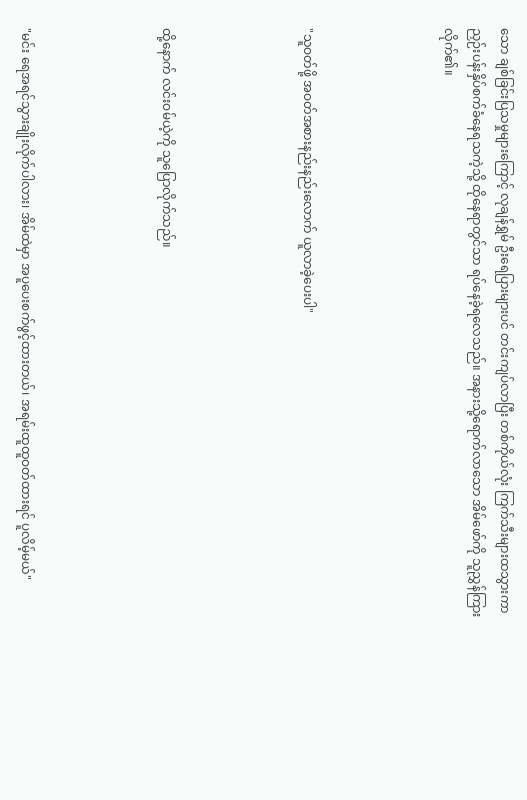သော ချစ်ခြင်းပြသမှုများကြောင့် လုချန်ရွှမ် ဦးရေပြားများပင် တင်းကျပ်လာပြီး တစ်ကိုယ်လုံး ကြက်သီးများထသွားကာ ညှဉ်းပန်းနှိပ်စက်ခံနေရသကဲ့သို့ ထိုနေရာတွင်သာ ရပ်နေခဲ့ရလေသည်။ အနားသို့ရောက်လာသော အိမ်ဖော်ကို သူညွှန်ကြားလိုက်၏။




"သူဝတ်ဖို့ အဝတ်အစားနည်းနည်းလောက် ယူလာခဲ့ပေးပါ"




ထို့နောက် လင်းဝမ်ယဲ့ကို သူပြောလိုက်သည်။




"မင်း ရေအရင်သွားချိုးလိုက်ပါလား၊ အိမ်ထဲမှာ အပူပေးစက်ဖွင့်ထားတယ်၊ အရမ်းထူထူဝတ်ထားရင် ပူလိမ့်မယ်"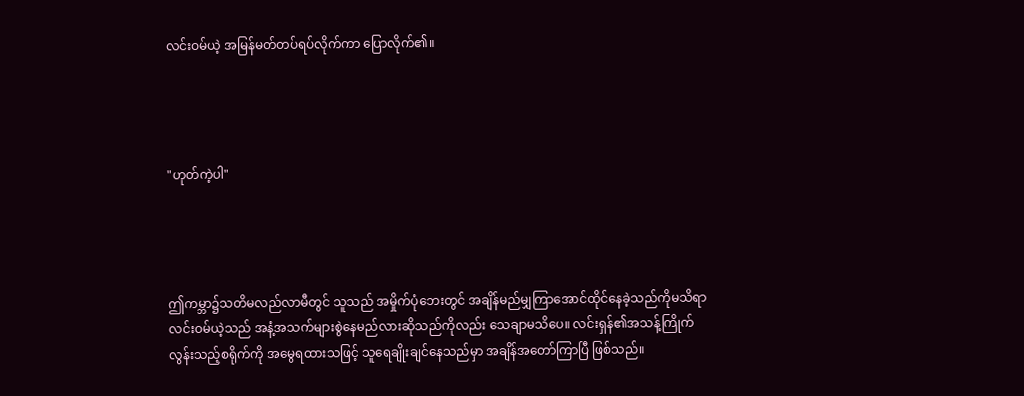လင်းဝမ်ယဲ့ အမြန်မတ်တပ်ရပ်လိုက်ကာ ပြောလိုက်၏။




"ဟုတ်ကဲ့ပါ"




ဤကမ္ဘာ၌သတိမလည်လာမီတွင် သူသည် အမှိုက်ပုံဘေးတွင် အချိန်မည်မျှကြာအောင်ထိုင်နေခဲ့သည်ကိုမသိရာ လင်းဝမ်ယဲ့သည် အနံ့အသက်များစွဲနေမည်လားဆိုသည်ကိုလည်း သေချာမသိပေ။ လင်းရှန်၏အသန့်ကြိုက်လွန်းသည့်စရိုက်ကို အမွေရထားသဖြင့် သူရေချိုးချင်နေသည်မှာ အချိန်အတော်ကြာပြီ ဖြစ်သည်။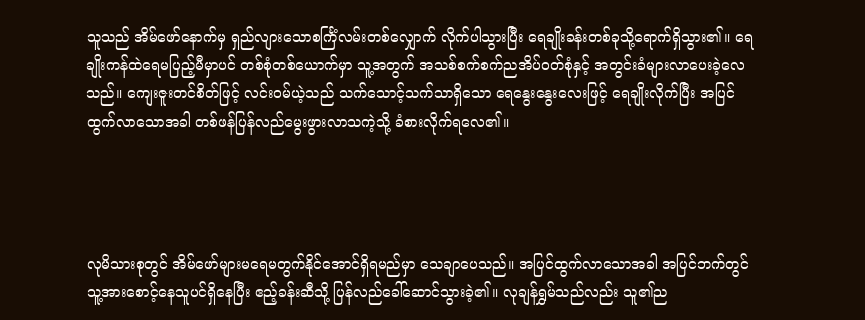သူသည် အိမ်ဖော်နောက်မှ ရှည်လျားသောစင်္ကြံလမ်းတစ်လျှောက် လိုက်ပါသွားပြီး ရေချိုးခန်းတစ်ခုသို့ရောက်ရှိသွား၏။ ရေချိုးကန်ထဲရေမပြည့်မီမှာပင် တစ်စုံတစ်ယောက်မှာ သူ့အတွက် အသစ်စက်စက်ညအိပ်ဝတ်စုံနှင့် အတွင်းခံများလာပေးခဲ့လေသည်။ ကျေးဇူးတင်စိတ်ဖြင့် လင်းဝမ်ယဲ့သည် သက်သောင့်သက်သာရှိသော ရေနွေးနွေးလေးဖြင့် ရေချိုးလိုက်ပြီး အပြင်ထွက်လာသောအခါ တစ်ဖန်ပြန်လည်မွေးဖွားလာသကဲ့သို့ ခံစားလိုက်ရလေ၏။




လုမိသားစုတွင် အိမ်ဖော်များမရေမတွက်နိုင်အောင်ရှိရမည်မှာ သေချာပေသည်။ အပြင်ထွက်လာသောအခါ အပြင်ဘက်တွင် သူ့အားစောင့်နေသူပင်ရှိနေပြီး ဧည့်ခန်းဆီသို့ ပြန်လည်ခေါ်ဆောင်သွားခဲ့၏။ လုချန်ရွှမ်သည်လည်း သူ၏ည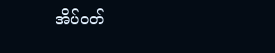အိပ်ဝတ်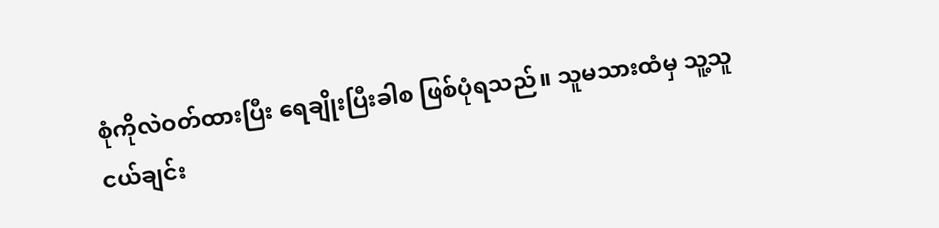စုံကိုလဲဝတ်ထားပြီး ရေချိုးပြီးခါစ ဖြစ်ပုံရသည်။ သူမသားထံမှ သူ့သူငယ်ချင်း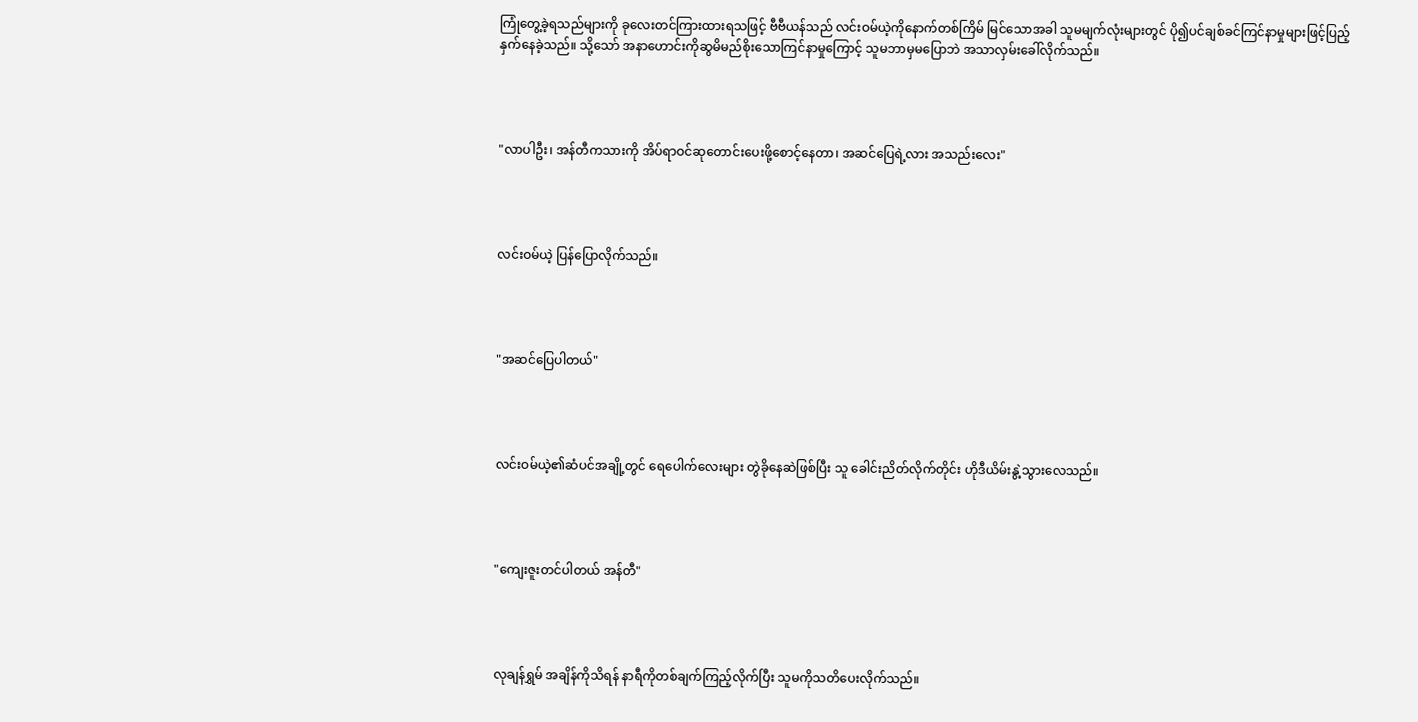ကြုံတွေ့ခဲ့ရသည်များကို ခုလေးတင်ကြားထားရသဖြင့် ဗီဗီယန်သည် လင်းဝမ်ယဲ့ကိုနောက်တစ်ကြိမ် မြင်သောအခါ သူမမျက်လုံးများတွင် ပို၍ပင်ချစ်ခင်ကြင်နာမှုများဖြင့်ပြည့်နှက်နေခဲ့သည်။ သို့သော် အနာဟောင်းကိုဆွမိမည်စိုးသောကြင်နာမှုကြောင့် သူမဘာမှမပြောဘဲ အသာလှမ်းခေါ်လိုက်သည်။




"လာပါဦး၊ အန်တီကသားကို အိပ်ရာဝင်ဆုတောင်းပေးဖို့စောင့်နေတာ၊ အဆင်ပြေရဲ့လား အသည်းလေး"




လင်းဝမ်ယဲ့ ပြန်ပြောလိုက်သည်။




"အဆင်ပြေပါတယ်"




လင်းဝမ်ယဲ့၏ဆံပင်အချို့တွင် ရေပေါက်လေးများ တွဲခိုနေဆဲဖြစ်ပြီး သူ ခေါင်းညိတ်လိုက်တိုင်း ဟိုဒီယိမ်းနွဲ့သွားလေသည်။




"ကျေးဇူးတင်ပါတယ် အန်တီ"




လုချန်ရွှမ် အချိန်ကိုသိရန် နာရီကိုတစ်ချက်ကြည့်လိုက်ပြီး သူမကိုသတိပေးလိုက်သည်။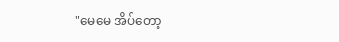"မေမေ အိပ်တော့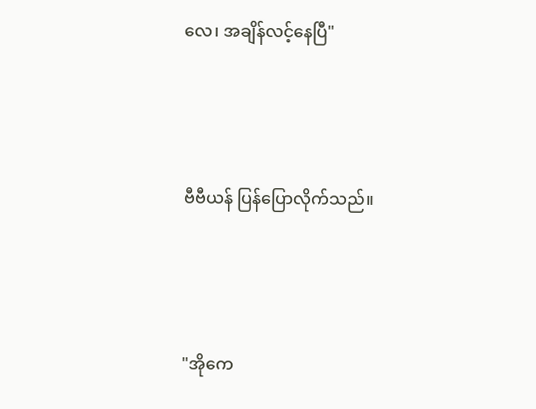လေ၊ အချိန်လင့်နေပြီ"




ဗီဗီယန် ပြန်ပြောလိုက်သည်။




"အိုကေ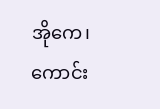အိုကေ၊ ကောင်း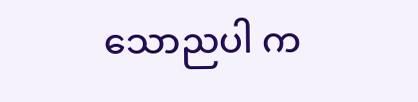သောညပါ က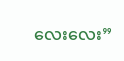လေးလေး”